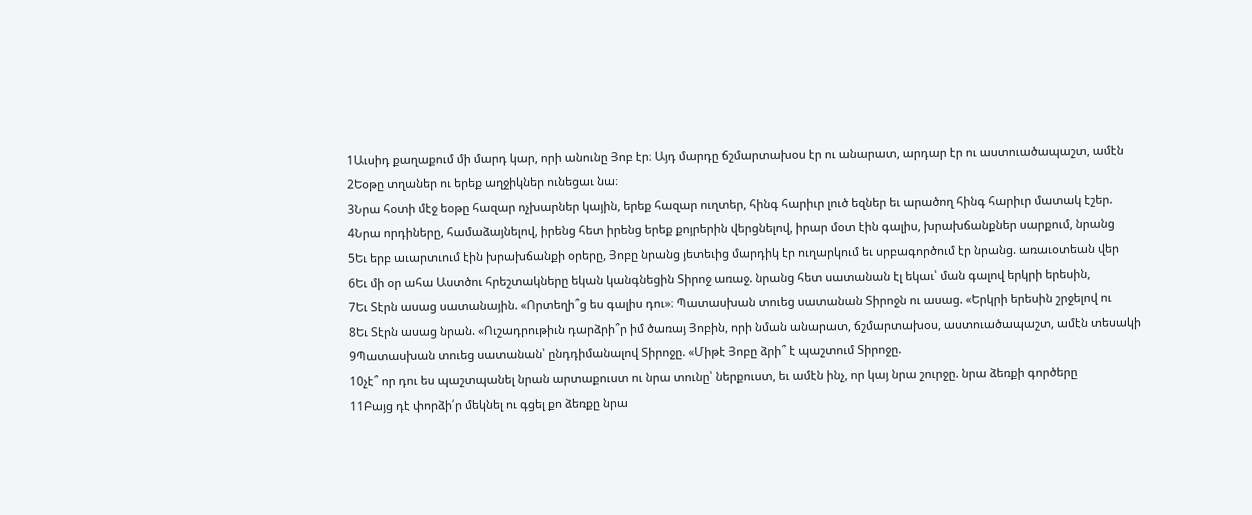1Աւսիդ քաղաքում մի մարդ կար, որի անունը Յոբ էր։ Այդ մարդը ճշմարտախօս էր ու անարատ, արդար էր ու աստուածապաշտ, ամէն
2Եօթը տղաներ ու երեք աղջիկներ ունեցաւ նա։
3Նրա հօտի մէջ եօթը հազար ոչխարներ կային, երեք հազար ուղտեր, հինգ հարիւր լուծ եզներ եւ արածող հինգ հարիւր մատակ էշեր.
4Նրա որդիները, համաձայնելով, իրենց հետ իրենց երեք քոյրերին վերցնելով, իրար մօտ էին գալիս, խրախճանքներ սարքում, նրանց
5Եւ երբ աւարտւում էին խրախճանքի օրերը, Յոբը նրանց յետեւից մարդիկ էր ուղարկում եւ սրբագործում էր նրանց. առաւօտեան վեր
6Եւ մի օր ահա Աստծու հրեշտակները եկան կանգնեցին Տիրոջ առաջ. նրանց հետ սատանան էլ եկաւ՝ ման գալով երկրի երեսին,
7Եւ Տէրն ասաց սատանային. «Որտեղի՞ց ես գալիս դու»։ Պատասխան տուեց սատանան Տիրոջն ու ասաց. «Երկրի երեսին շրջելով ու
8Եւ Տէրն ասաց նրան. «Ուշադրութիւն դարձրի՞ր իմ ծառայ Յոբին, որի նման անարատ, ճշմարտախօս, աստուածապաշտ, ամէն տեսակի
9Պատասխան տուեց սատանան՝ ընդդիմանալով Տիրոջը. «Միթէ Յոբը ձրի՞ է պաշտում Տիրոջը.
10չէ՞ որ դու ես պաշտպանել նրան արտաքուստ ու նրա տունը՝ ներքուստ, եւ ամէն ինչ, որ կայ նրա շուրջը. նրա ձեռքի գործերը
11Բայց դէ փորձի՛ր մեկնել ու գցել քո ձեռքը նրա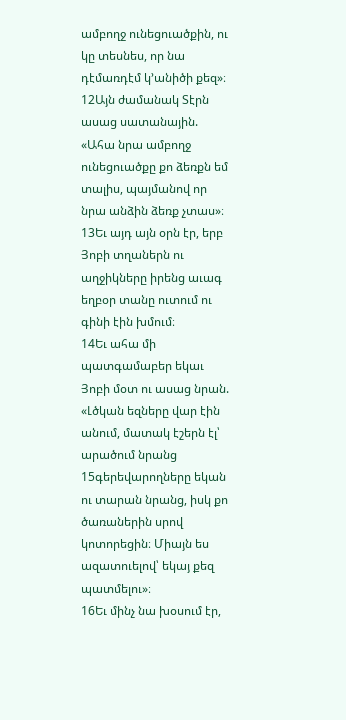ամբողջ ունեցուածքին, ու կը տեսնես, որ նա դէմառդէմ կ՚անիծի քեզ»։
12Այն ժամանակ Տէրն ասաց սատանային. «Ահա նրա ամբողջ ունեցուածքը քո ձեռքն եմ տալիս, պայմանով որ նրա անձին ձեռք չտաս»։
13Եւ այդ այն օրն էր, երբ Յոբի տղաներն ու աղջիկները իրենց աւագ եղբօր տանը ուտում ու գինի էին խմում։
14Եւ ահա մի պատգամաբեր եկաւ Յոբի մօտ ու ասաց նրան. «Լծկան եզները վար էին անում, մատակ էշերն էլ՝ արածում նրանց
15գերեվարողները եկան ու տարան նրանց, իսկ քո ծառաներին սրով կոտորեցին։ Միայն ես ազատուելով՝ եկայ քեզ պատմելու»։
16Եւ մինչ նա խօսում էր,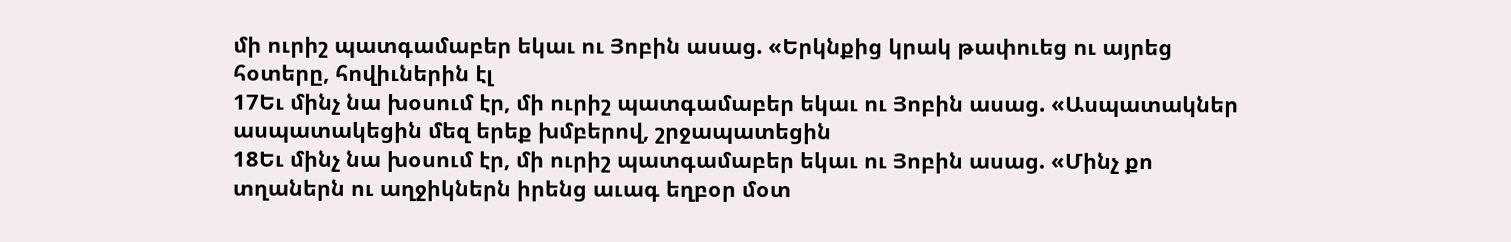մի ուրիշ պատգամաբեր եկաւ ու Յոբին ասաց. «Երկնքից կրակ թափուեց ու այրեց հօտերը, հովիւներին էլ
17Եւ մինչ նա խօսում էր, մի ուրիշ պատգամաբեր եկաւ ու Յոբին ասաց. «Ասպատակներ ասպատակեցին մեզ երեք խմբերով, շրջապատեցին
18Եւ մինչ նա խօսում էր, մի ուրիշ պատգամաբեր եկաւ ու Յոբին ասաց. «Մինչ քո տղաներն ու աղջիկներն իրենց աւագ եղբօր մօտ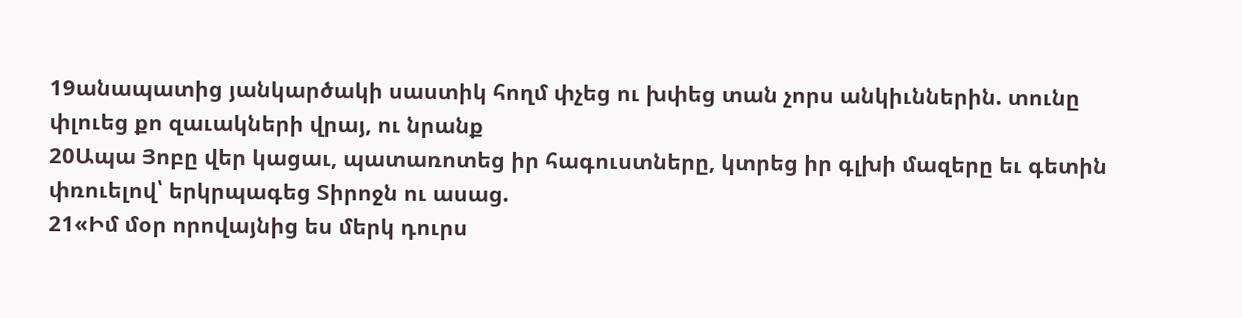19անապատից յանկարծակի սաստիկ հողմ փչեց ու խփեց տան չորս անկիւններին. տունը փլուեց քո զաւակների վրայ, ու նրանք
20Ապա Յոբը վեր կացաւ, պատառոտեց իր հագուստները, կտրեց իր գլխի մազերը եւ գետին փռուելով՝ երկրպագեց Տիրոջն ու ասաց.
21«Իմ մօր որովայնից ես մերկ դուրս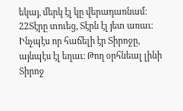եկայ, մերկ էլ կը վերադառնամ։
22Տէրը տուեց, Տէրն էլ յետ առաւ։ Ինչպէս որ հաճելի էր Տիրոջը, այնպէս էլ եղաւ։ Թող օրհնեալ լինի Տիրոջ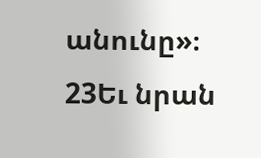անունը»։
23Եւ նրան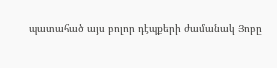պատահած այս բոլոր դէպքերի ժամանակ Յոբը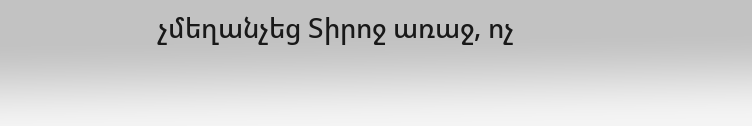չմեղանչեց Տիրոջ առաջ, ոչ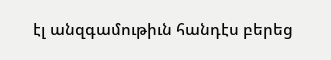էլ անզգամութիւն հանդէս բերեց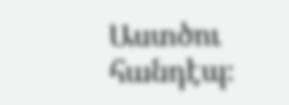Աստծու հանդէպ։